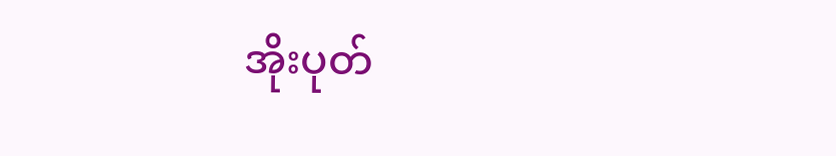အိုးပုတ်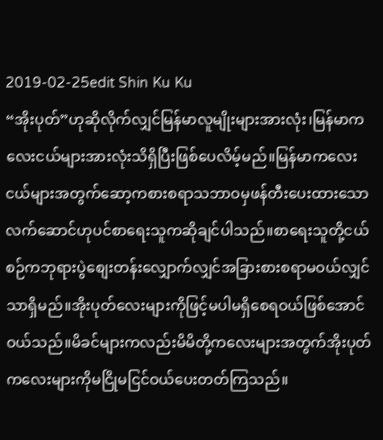2019-02-25edit Shin Ku Ku
“အိုးပုတ်”ဟုဆိုလိုက်လျှင်မြန်မာလူမျိုးများအားလုံး၊မြန်မာကလေးငယ်များအားလုံးသိရှိပြီးဖြစ်ပေလိမ့်မည်။မြန်မာကလေးငယ်များအတွက်ဆော့ကစားစရာသဘာဝမှဖန်တီးပေးထားသောလက်ဆောင်ဟုပင်စာရေးသူကဆိုချင်ပါသည်။စာရေးသူတို့ငယ်စဉ်ကဘုရားပွဲစျေးတန်းလျှောက်လျှင်အခြားစားစရာမဝယ်လျှင်သာရှိမည်။အိုးပုတ်လေးများကိုဖြင့်မပါမရှိစေရဝယ်ဖြစ်အောင်ဝယ်သည်။မိခင်များကလည်းမိမိတို့ကလေးများအတွက်အိုးပုတ်ကလေးများကိုမငြိုမငြင်ဝယ်ပေးတတ်ကြသည်။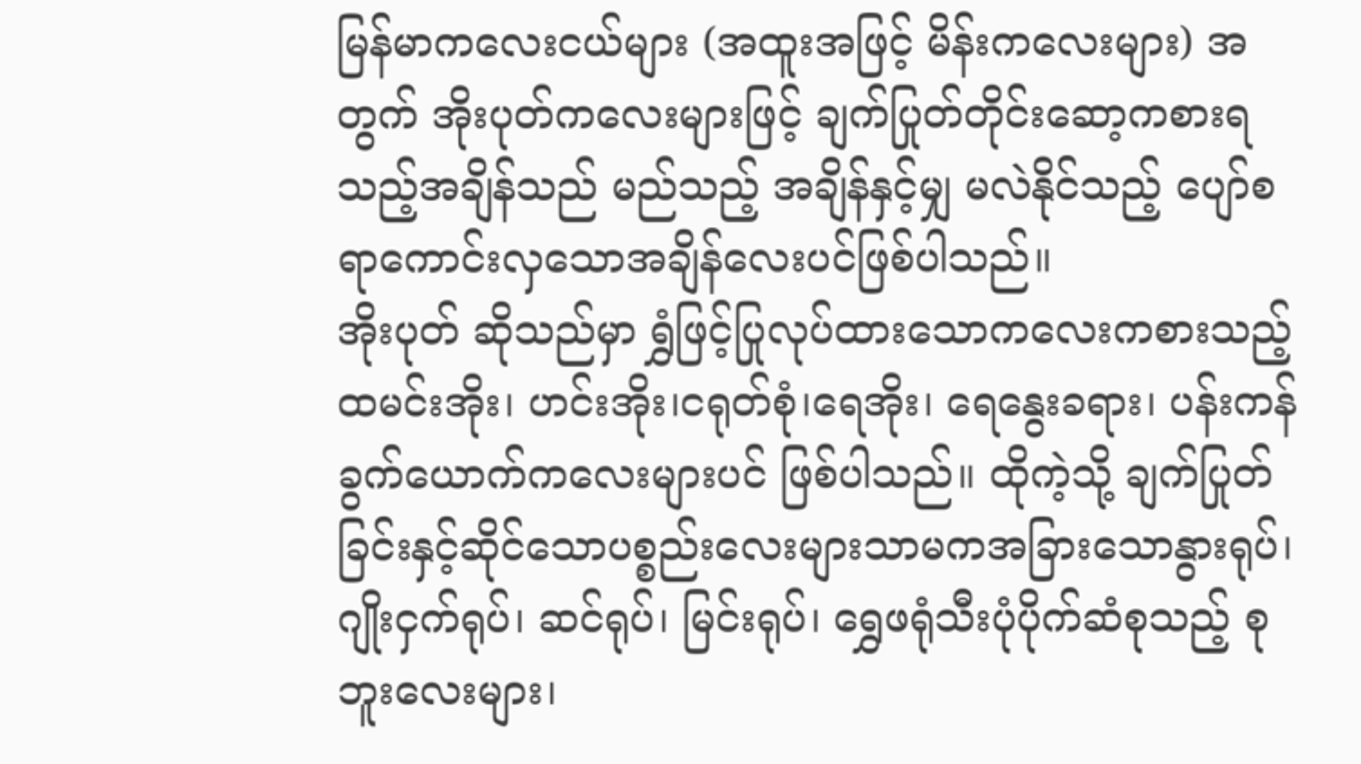မြန်မာကလေးငယ်များ (အထူးအဖြင့် မိန်းကလေးများ) အတွက် အိုးပုတ်ကလေးများဖြင့် ချက်ပြုတ်တိုင်းဆော့ကစားရသည့်အချိန်သည် မည်သည့် အချိန်နှင့်မျှ မလဲနိုင်သည့် ပျော်စရာကောင်းလှသောအချိန်လေးပင်ဖြစ်ပါသည်။
အိုးပုတ် ဆိုသည်မှာ ရွှံဖြင့်ပြုလုပ်ထားသောကလေးကစားသည့် ထမင်းအိုး၊ ဟင်းအိုး၊ငရုတ်စုံ၊ရေအိုး၊ ရေနွေးခရား၊ ပန်းကန်ခွက်ယောက်ကလေးများပင် ဖြစ်ပါသည်။ ထိုကဲ့သို့ ချက်ပြုတ်ခြင်းနှင့်ဆိုင်သောပစ္စည်းလေးများသာမကအခြားသောနွားရုပ်၊ ဂျိုးငှက်ရုပ်၊ ဆင်ရုပ်၊ မြင်းရုပ်၊ ရွှေဖရုံသီးပုံပိုက်ဆံစုသည့် စုဘူးလေးများ၊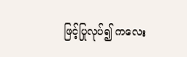ဖြင့်ပြုလုပ်၍ ကလေး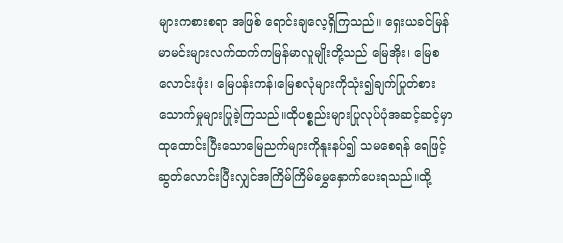များကစားစရာ အဖြစ် ရောင်းချလေ့ရှိကြသည်။ ရှေးယခင်မြန်မာမင်းများလက်ထက်ကမြန်မာလူမျိုးတို့သည် မြေအိုး၊ မြေစလောင်းဖုံး၊ မြေပန်းကန်၊မြေစလုံများကိုသုံး၍ချက်ပြုတ်စားသောက်မှုများပြုခဲ့ကြသည်။ထိုပစ္စည်းများပြုလုပ်ပုံအဆင့်ဆင့်မှာထုထောင်းပြီးသောမြေညက်များကိုနူးနပ်၍ သမစေရန် ရေဖြင့် ဆွတ်လောင်းပြီးလျှင်အကြိမ်ကြိမ်မွှေနှောက်ပေးရသည်။ထို့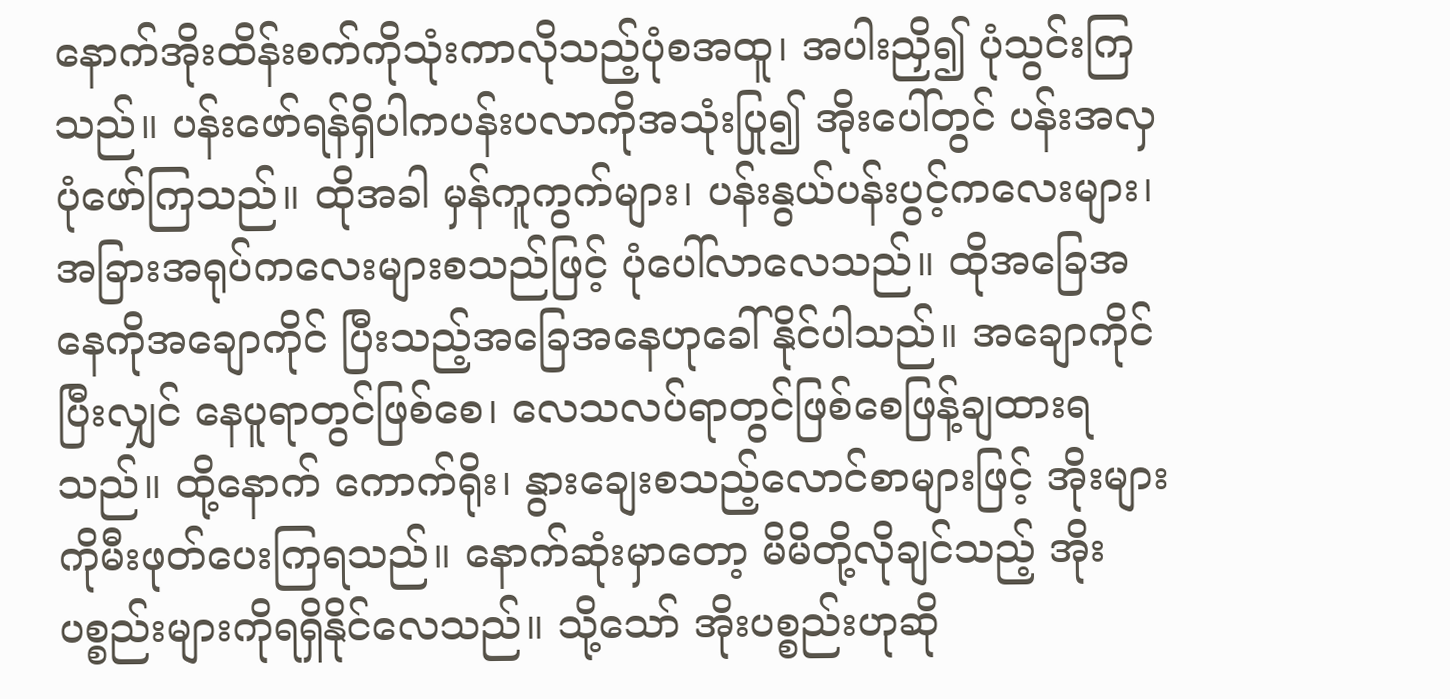နောက်အိုးထိန်းစက်ကိုသုံးကာလိုသည့်ပုံစအထူ၊ အပါးညှိ၍ ပုံသွင်းကြသည်။ ပန်းဖော်ရန်ရှိပါကပန်းပလာကိုအသုံးပြု၍ အိုးပေါ်တွင် ပန်းအလှပုံဖော်ကြသည်။ ထိုအခါ မှန်ကူကွက်များ၊ ပန်းနွယ်ပန်းပွင့်ကလေးများ၊ အခြားအရုပ်ကလေးများစသည်ဖြင့် ပုံပေါ်လာလေသည်။ ထိုအခြေအနေကိုအချောကိုင် ပြီးသည့်အခြေအနေဟုခေါ်နိုင်ပါသည်။ အချောကိုင်ပြီးလျှင် နေပူရာတွင်ဖြစ်စေ၊ လေသလပ်ရာတွင်ဖြစ်စေဖြန့်ချထားရသည်။ ထို့နောက် ကောက်ရိုး၊ နွားချေးစသည့်လောင်စာများဖြင့် အိုးများကိုမီးဖုတ်ပေးကြရသည်။ နောက်ဆုံးမှာတော့ မိမိတို့လိုချင်သည့် အိုးပစ္စည်းများကိုရရှိနိုင်လေသည်။ သို့သော် အိုးပစ္စည်းဟုဆို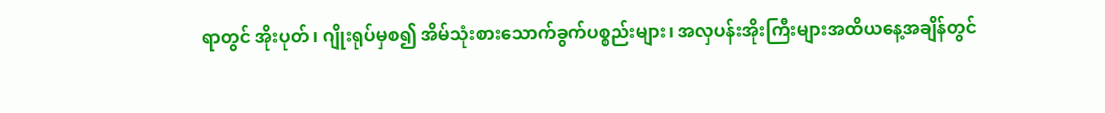ရာတွင် အိုးပုတ်၊ ဂျိုးရုပ်မှစ၍ အိမ်သုံးစားသောက်ခွက်ပစ္စည်းများ၊ အလှပန်းအိုးကြီးများအထိယနေ့အချိန်တွင်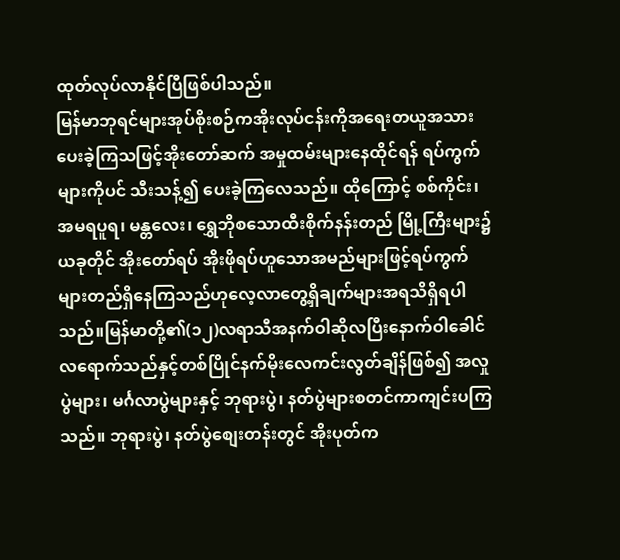ထုတ်လုပ်လာနိုင်ပြီဖြစ်ပါသည်။
မြန်မာဘုရင်များအုပ်စိုးစဉ်ကအိုးလုပ်ငန်းကိုအရေးတယူအသားပေးခဲ့ကြသဖြင့်အိုးတော်ဆက် အမှုထမ်းများနေထိုင်ရန် ရပ်ကွက်များကိုပင် သီးသန့်၍ ပေးခဲ့ကြလေသည်။ ထိုကြောင့် စစ်ကိုင်း၊ အမရပူရ၊ မန္တလေး၊ ရွှေဘိုစသောထီးစိုက်နန်းတည် မြို့ကြီးများ၌ ယခုတိုင် အိုးတော်ရပ် အိုးဖိုရပ်ဟူသောအမည်များဖြင့်ရပ်ကွက်များတည်ရှိနေကြသည်ဟုလေ့လာတွေ့ရှိချက်များအရသိရှိရပါသည်။မြန်မာတို့၏(၁၂)လရာသီအနက်ဝါဆိုလပြီးနောက်ဝါခေါင်လရောက်သည်နှင့်တစ်ပြိုင်နက်မိုးလေကင်းလွတ်ချိန်ဖြစ်၍ အလှုပွဲများ၊ မင်္ဂလာပွဲများနှင့် ဘုရားပွဲ၊ နတ်ပွဲများစတင်ကာကျင်းပကြသည်။ ဘုရားပွဲ၊ နတ်ပွဲစျေးတန်းတွင် အိုးပုတ်က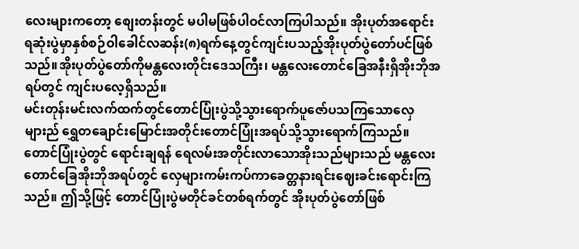လေးများကတော့ စျေးတန်းတွင် မပါမဖြစ်ပါဝင်လာကြပါသည်။ အိုးပုတ်အရောင်းရဆုံးပွဲမှာနှစ်စဉ်ဝါခေါင်လဆန်း(၈)ရက်နေ့တွင်ကျင်းပသည့်အိုးပုတ်ပွဲတော်ပင်ဖြစ်သည်။အိုးပုတ်ပွဲတော်ကိုမန္တလေးတိုင်းဒေသကြီး၊ မန္တလေးတောင်ခြေအနီးရှိအိုးဘိုအရပ်တွင် ကျင်းပလေ့ရှိသည်။
မင်းတုန်းမင်းလက်ထက်တွင်တောင်ပြုံးပွဲသို့သွားရောက်ပူဇော်ပသကြသောလှေများည် ရွှေတချောင်းမြောင်းအတိုင်းတောင်ပြုံးအရပ်သို့သွားရောက်ကြသည်။ တောင်ပြုံးပွဲတွင် ရောင်းချရန် ရေလမ်းအတိုင်းလာသောအိုးသည်များသည် မန္တလေးတောင်ခြေအိုးဘိုအရပ်တွင် လှေများကမ်းကပ်ကာခေတ္တနားရင်းဈေးခင်းရောင်းကြသည်။ ဤသို့ဖြင့် တောင်ပြုံးပွဲမတိုင်ခင်တစ်ရက်တွင် အိုးပုတ်ပွဲတော်ဖြစ်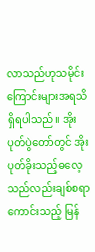လာသည်ဟုသမိုင်းကြောင်းများအရသိရှိရပါသည်။ အိုးပုတ်ပွဲတော်တွင် အိုးပုတ်ခိုးသည့်ဓလေ့သည်လည်းချစ်စရာကောင်းသည့် မြန်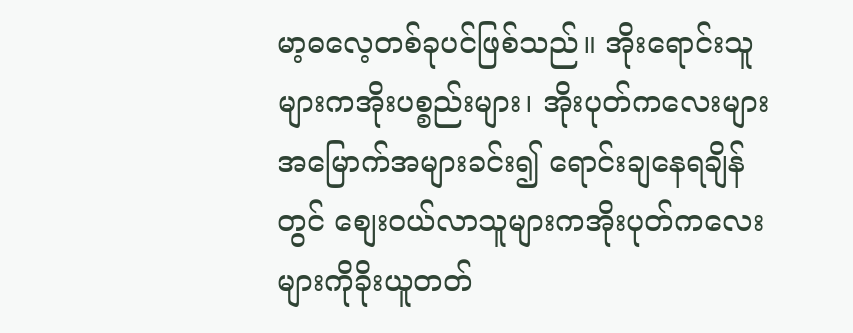မာ့ဓလေ့တစ်ခုပင်ဖြစ်သည်။ အိုးရောင်းသူများကအိုးပစ္စည်းများ၊ အိုးပုတ်ကလေးများအမြောက်အများခင်း၍ ရောင်းချနေရချိန်တွင် စျေးဝယ်လာသူများကအိုးပုတ်ကလေးများကိုခိုးယူတတ်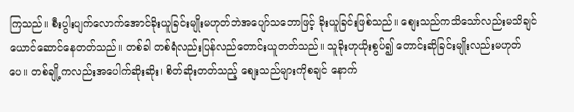ကြသည်။ စီးပွါးပျက်လောက်အောင်ခိုးယူခြင်းမျိုးမဟုတ်ဘဲအပျော်သဘောဖြင့် ခိုးယူခြင်းဖြစ်သည်။ စျေးသည်ကသိသော်လည်းမသိချင်ယောင်ဆောင်နေတတ်သည်။ တစ်ခါ တစ်ရံလည်းပြန်လည်တောင်းယူတတ်သည်။ သူခိုးဟုယိုးစွပ်၍ တောင်းဆိုခြင်းမျိုးလည်းမဟုတ်ပေ။ တစ်ချို့ကလည်းအပေါက်ဆိုးဆိုး၊ စိတ်ဆိုးတတ်သည့် စျေးသည်များကိုစချင် နောက်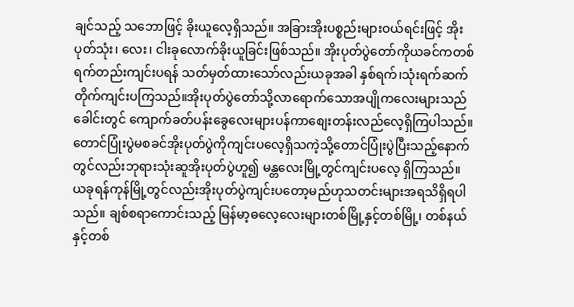ချင်သည့် သဘောဖြင့် ခိုးယူလေ့ရှိသည်။ အခြားအိုးပစ္စည်းများဝယ်ရင်းဖြင့် အိုးပုတ်သုံး၊ လေး၊ ငါးခုလောက်ခိုးယူခြင်းဖြစ်သည်။ အိုးပုတ်ပွဲတော်ကိုယခင်ကတစ်ရက်တည်းကျင်းပရန် သတ်မှတ်ထားသော်လည်းယခုအခါ နှစ်ရက်၊သုံးရက်ဆက်တိုက်ကျင်းပကြသည်။အိုးပုတ်ပွဲတော်သို့လာရောက်သောအပျိုကလေးများသည် ခေါင်းတွင် ကျောက်ခတ်ပန်းခွေလေးများပန်ကာစျေးတန်းလည်လေ့ရှိကြပါသည်။ တောင်ပြုံးပွဲမစခင်အိုးပုတ်ပွဲကိုကျင်းပလေ့ရှိသကဲ့သို့တောင်ပြုံးပွဲပြီးသည့်နောက်တွင်လည်းဘုရားသုံးဆူအိုးပုတ်ပွဲဟူ၍ မန္တလေးမြို့တွင်ကျင်းပလေ့ ရှိကြသည်။ ယခုရန်ကုန်မြို့တွင်လည်းအိုးပုတ်ပွဲကျင်းပတော့မည်ဟုသတင်းများအရသိရှိရပါသည်။ ချစ်စရာကောင်းသည့် မြန်မာ့ဓလေ့လေးများတစ်မြို့နှင့်တစ်မြို့၊ တစ်နယ်နှင့်တစ်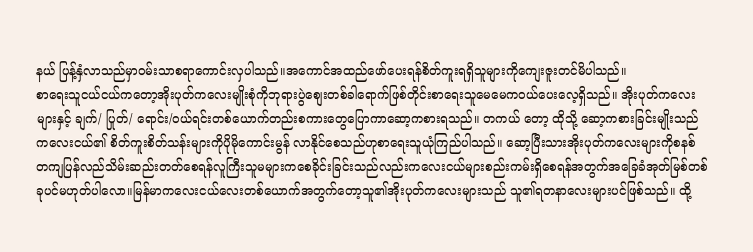နယ် ပြန့်နှံလာသည်မှာဝမ်းသာစရာကောင်းလှပါသည်။အကောင်အထည်ဖော်ပေးရန်စိတ်ကူးရရှိသူများကိုကျေးဇူးတင်မိပါသည်။
စာရေးသူငယ်ငယ်ကတော့အိုးပုတ်ကလေးမျိုးစုံကိုဘုရားပွဲစျေးတစ်ခါရောက်ဖြစ်တိုင်းစာရေးသူမေမေကဝယ်ပေးလေ့ရှိသည်။ အိုးပုတ်ကလေးများနှင့် ချက်/ ပြုတ်/ ရောင်း/ဝယ်ရင်းတစ်ယောက်တည်းစကားတွေပြောကာဆော့ကစားရသည်။ တကယ် တော့ ထိုသို့ ဆော့ကစားခြင်းမျိုးသည် ကလေးငယ်၏ စိတ်ကူးစိတ်သန်းများကိုပိုမိုကောင်းမွန် လာနိုင်စေသည်ဟုစာရေးသူယုံကြည်ပါသည်။ ဆော့ပြီးသားအိုးပုတ်ကလေးများကိုစနစ် တကျပြန်လည်သိမ်းဆည်းတတ်စေရန်လူကြီးသူမများကစေခိုင်းခြင်းသည်လည်းကလေးငယ်များစည်းကမ်းရှိစေရန်အတွက်အခြေခံအုတ်မြစ်တစ်ခုပင်မဟုတ်ပါလော။မြန်မာကလေးငယ်လေးတစ်ယောက်အတွက်တော့သူ၏အိုးပုတ်ကလေးများသည် သူ၏ရတနာလေးများပင်ဖြစ်သည်။ ထို့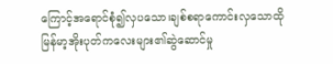ကြောင့်အရောင်စုံ၍လှပသော၊ချစ်စရာကောင်းလှသောထိုမြန်မာ့အိုးပုတ်ကလေးများ၏ဆွဲဆောင်မှု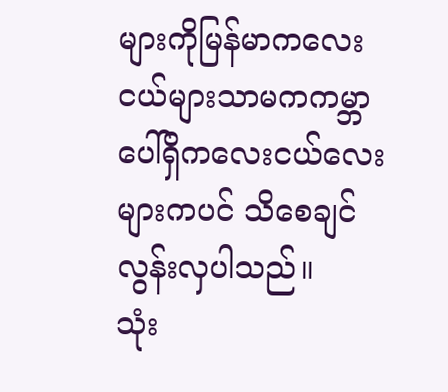များကိုမြန်မာကလေးငယ်များသာမကကမ္ဘာပေါ်ရှိကလေးငယ်လေးများကပင် သိစေချင်လွန်းလှပါသည်။
သုံး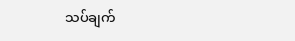သပ်ချက်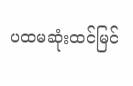ပထမဆုံးထင်မြင်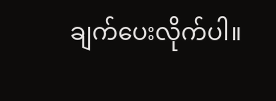ချက်ပေးလိုက်ပါ။